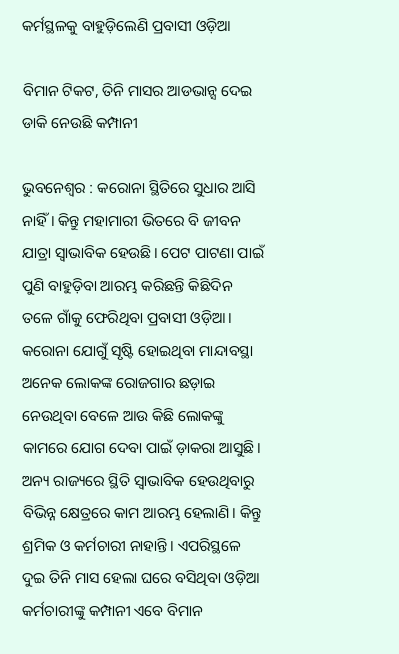କର୍ମସ୍ଥଳକୁ ବାହୁଡ଼ିଲେଣି ପ୍ରବାସୀ ଓଡ଼ିଆ

ବିମାନ ଟିକଟ, ତିନି ମାସର ଆଡଭାନ୍ସ ଦେଇ ଡାକି ନେଉଛି କମ୍ପାନୀ

ଭୁବନେଶ୍ବର : କରୋନା ସ୍ଥିତିରେ ସୁଧାର ଆସି ନାହିଁ। କିନ୍ତୁ ମହାମାରୀ ଭିତରେ ବି ଜୀବନ ଯାତ୍ରା ସ୍ବାଭାବିକ ହେଉଛି। ପେଟ ପାଟଣା ପାଇଁ ପୁଣି ବାହୁଡ଼ିବା ଆରମ୍ଭ କରିଛନ୍ତି କିଛିଦିନ ତଳେ ଗାଁକୁ ଫେରିଥିବା ପ୍ରବାସୀ ଓଡ଼ିଆ। କରୋନା ଯୋଗୁଁ ସୃଷ୍ଟି ହୋଇଥିବା ମାନ୍ଦାବସ୍ଥା ଅନେକ ଲୋକଙ୍କ ରୋଜଗାର ଛଡ଼ାଇ ନେଉଥିବା ବେଳେ ଆଉ କିଛି ଲୋକଙ୍କୁ କାମରେ ଯୋଗ ଦେବା ପାଇଁ ଡ଼ାକରା ଆସୁଛି। ଅନ୍ୟ ରାଜ୍ୟରେ ସ୍ଥିତି ସ୍ବାଭାବିକ ହେଉଥିବାରୁ ବିଭିନ୍ନ କ୍ଷେତ୍ରରେ କାମ ଆରମ୍ଭ ହେଲାଣି। କିନ୍ତୁ ଶ୍ରମିକ ଓ କର୍ମଚାରୀ ନାହାନ୍ତି। ଏପରିସ୍ଥଳେ ଦୁଇ ତିନି ମାସ ହେଲା ଘରେ ବସିଥିବା ଓଡ଼ିଆ କର୍ମଚାରୀଙ୍କୁ କମ୍ପାନୀ ଏବେ ବିମାନ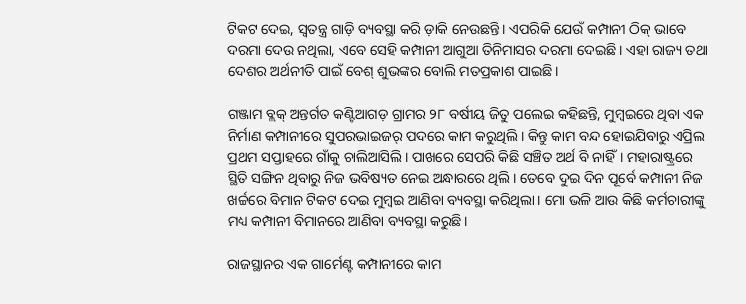ଟିକଟ ଦେଇ, ସ୍ବତନ୍ତ୍ର ଗାଡ଼ି ବ୍ୟବସ୍ଥା କରି ଡ଼ାକି ନେଉଛନ୍ତି। ଏପରିକି ଯେଉଁ କମ୍ପାନୀ ଠିକ୍ ଭାବେ ଦରମା ଦେଉ ନଥିଲା, ଏବେ ସେହି କମ୍ପାନୀ ଆଗୁଆ ତିନିମାସର ଦରମା ଦେଇଛି। ଏହା ରାଜ୍ୟ ତଥା ଦେଶର ଅର୍ଥନୀତି ପାଇଁ ବେଶ୍‌ ଶୁଭଙ୍କର ବୋଲି ମତପ୍ରକାଶ ପାଇଛି।

ଗଞ୍ଜାମ ବ୍ଲକ୍ ଅନ୍ତର୍ଗତ କଣ୍ଟିଆଗଡ଼ ଗ୍ରାମର ୨୮ ବର୍ଷୀୟ ଜିତୁ ପଲେଇ କହିଛନ୍ତି, ମୁମ୍ବଇରେ ଥିବା ଏକ ନିର୍ମାଣ କମ୍ପାନୀରେ ସୁପରଭାଇଜର୍ ପଦରେ କାମ କରୁଥିଲି। କିନ୍ତୁ କାମ ବନ୍ଦ ହୋଇଯିବାରୁ ଏପ୍ରିଲ ପ୍ରଥମ ସପ୍ତାହରେ ଗାଁକୁ ଚାଲିଆସିଲି। ପାଖରେ ସେପରି କିଛି ସଞ୍ଚିତ ଅର୍ଥ ବି ନାହିଁ। ମହାରାଷ୍ଟ୍ରରେ ସ୍ଥିତି ସଙ୍ଗିନ ଥିବାରୁ ନିଜ ଭବିଷ୍ୟତ ନେଇ ଅନ୍ଧାରରେ ଥିଲି। ତେବେ ଦୁଇ ଦିନ ପୂର୍ବେ କମ୍ପାନୀ ନିଜ ଖର୍ଚ୍ଚରେ ବିମାନ ଟିକଟ ଦେଇ ମୁମ୍ବଇ ଆଣିବା ବ୍ୟବସ୍ଥା କରିଥିଲା। ମୋ ଭଳି ଆଉ କିଛି କର୍ମଚାରୀଙ୍କୁ ମଧ୍ୟ କମ୍ପାନୀ ବିମାନରେ ଆଣିବା ବ୍ୟବସ୍ଥା କରୁଛି।

ରାଜସ୍ଥାନର ଏକ ଗାର୍ମେଣ୍ଟ କମ୍ପାନୀରେ କାମ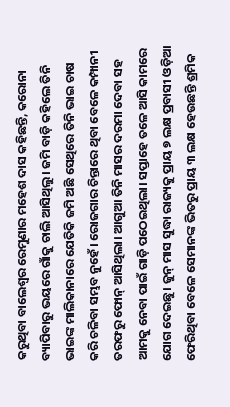କରୁଥିବା ବାଲେଶ୍ବର ରେମୁଣାର ମହେଶ ଦାସ କହିଛନ୍ତି, କରୋନା ବ୍ୟାପିବାରୁ ଭୟରେ ଗାଁକୁ ଚାଲି ଆସିଥିଲୁ। ଜମି ବାଡ଼ି କହିଲେ ତିନି ଭାଇଙ୍କ ମାଲିକାନାରେ ଯେତିକି ଜମି ଅଛି ସେଥିରେ ତିନି ଭାଇ ଚାଷ କରି ଚଳିବା ସମ୍ଭବ ନୁହେଁ। ରୋଜଗାର ଚିନ୍ତାରେ ଥିବା ବେଳେ କମ୍ପାନୀ ତରଫରୁ ଫୋନ୍ ଆସିଥିଲା। ଆଗୁଆ ତିନି ମାସର ଦରମା ଦେବା ସହ ଆମକୁ ନେବା ପାଇଁ ଗାଡ଼ି ପଠେଇଥିଲା। ସପ୍ତାହେ ତଳେ ଆସି କାମରେ ଯୋଗ ଦେଇଛୁ। ଜୁନ୍ ମାସ ସୁଦ୍ଧା ରାଜ୍ୟକୁ ପ୍ରାୟ ୭ ଲକ୍ଷ ପ୍ରବାସୀ ଓଡ଼ିଆ ଫେରିଥିବା ବେଳେ ସେମାନଙ୍କ ଭିତରୁ ପ୍ରାୟ ୩ ଲକ୍ଷ ହେଉଛନ୍ତି ଶ୍ରମିକ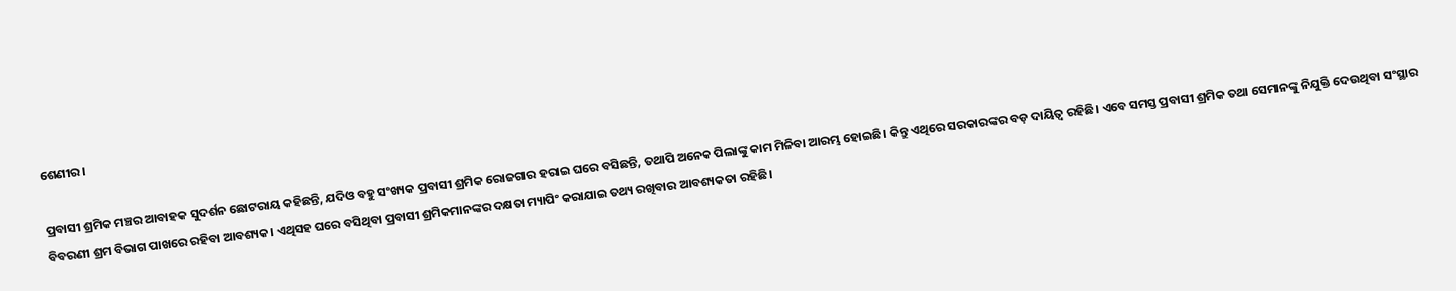ଶେଣୀର।

ପ୍ରବାସୀ ଶ୍ରମିକ ମଞ୍ଚର ଆବାହକ ସୁଦର୍ଶନ ଛୋଟରାୟ କହିଛନ୍ତି, ଯଦିଓ ବହୁ ସଂଖ୍ୟକ ପ୍ରବାସୀ ଶ୍ରମିକ ରୋଜଗାର ହରାଇ ଘରେ ବସିଛନ୍ତି, ତଥାପି ଅନେକ ପିଲାଙ୍କୁ କାମ ମିଳିବା ଆରମ୍ଭ ହୋଇଛି। କିନ୍ତୁ ଏଥିରେ ସରକାରଙ୍କର ବଡ଼ ଦାୟିତ୍ବ ରହିଛି। ଏବେ ସମସ୍ତ ପ୍ରବାସୀ ଶ୍ରମିକ ତଥା ସେମାନଙ୍କୁ ନିଯୁକ୍ତି ଦେଉଥିବା ସଂସ୍ଥାର ବିବରଣୀ ଶ୍ରମ ବିଭାଗ ପାଖରେ ରହିବା ଆବଶ୍ୟକ। ଏଥିସହ ଘରେ ବସିଥିବା ପ୍ରବାସୀ ଶ୍ରମିକମାନଙ୍କର ଦକ୍ଷତା ମ୍ୟାପିଂ କରାଯାଇ ତଥ୍ୟ ରଖିବାର ଆବଶ୍ୟକତା ରହିଛି।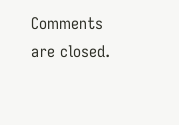Comments are closed.